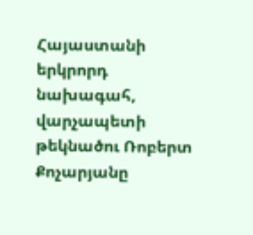Հայաստանի երկրորդ նախագահ, վարչապետի թեկնածու Ռոբերտ Քոչարյանը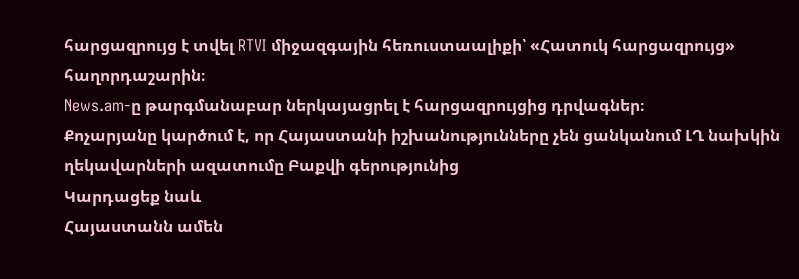հարցազրույց է տվել RTVI միջազգային հեռուստաալիքի՝ «Հատուկ հարցազրույց» հաղորդաշարին։
News.am-ը թարգմանաբար ներկայացրել է հարցազրույցից դրվագներ։
Քոչարյանը կարծում է, որ Հայաստանի իշխանությունները չեն ցանկանում ԼՂ նախկին ղեկավարների ազատումը Բաքվի գերությունից
Կարդացեք նաև
Հայաստանն ամեն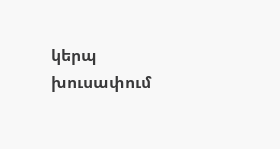կերպ խուսափում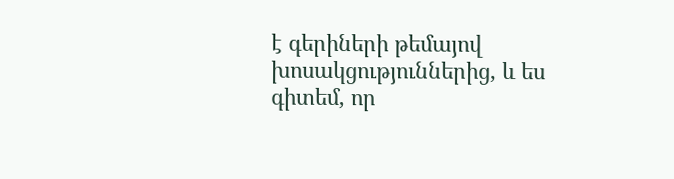է գերիների թեմայով խոսակցություններից, և ես գիտեմ, որ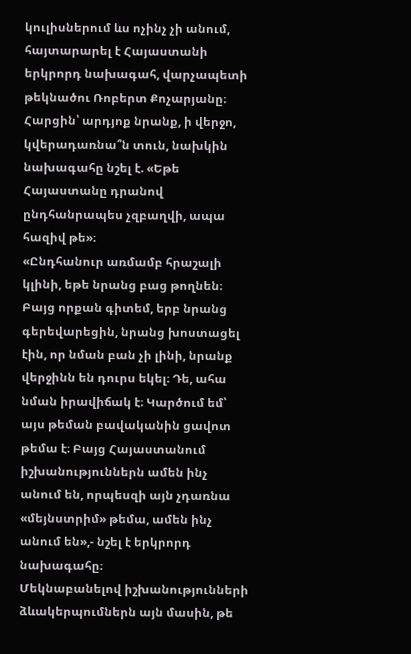կուլիսներում ևս ոչինչ չի անում, հայտարարել է Հայաստանի երկրորդ նախագահ, վարչապետի թեկնածու Ռոբերտ Քոչարյանը։
Հարցին՝ արդյոք նրանք, ի վերջո, կվերադառնա՞ն տուն, նախկին նախագահը նշել է. «Եթե Հայաստանը դրանով ընդհանրապես չզբաղվի, ապա հազիվ թե»։
«Ընդհանուր առմամբ հրաշալի կլինի, եթե նրանց բաց թողնեն։ Բայց որքան գիտեմ, երբ նրանց գերեվարեցին, նրանց խոստացել էին, որ նման բան չի լինի, նրանք վերջինն են դուրս եկել։ Դե, ահա նման իրավիճակ է։ Կարծում եմ՝ այս թեման բավականին ցավոտ թեմա է։ Բայց Հայաստանում իշխանություններն ամեն ինչ անում են, որպեսզի այն չդառնա «մեյնստրիմ» թեմա, ամեն ինչ անում են»,- նշել է երկրորդ նախագահը։
Մեկնաբանելով իշխանությունների ձևակերպումներն այն մասին, թե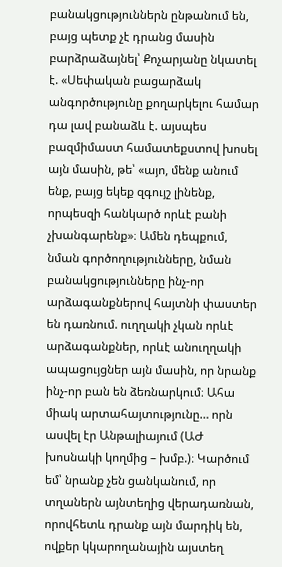բանակցություններն ընթանում են, բայց պետք չէ դրանց մասին բարձրաձայնել՝ Քոչարյանը նկատել է. «Սեփական բացարձակ անգործությունը քողարկելու համար դա լավ բանաձև է. այսպես բազմիմաստ համատեքստով խոսել այն մասին, թե՝ «այո, մենք անում ենք, բայց եկեք զգույշ լինենք, որպեսզի հանկարծ որևէ բանի չխանգարենք»։ Ամեն դեպքում, նման գործողությունները, նման բանակցությունները ինչ-որ արձագանքներով հայտնի փաստեր են դառնում. ուղղակի չկան որևէ արձագանքներ, որևէ անուղղակի ապացույցներ այն մասին, որ նրանք ինչ-որ բան են ձեռնարկում։ Ահա միակ արտահայտությունը… որն ասվել էր Անթալիայում (ԱԺ խոսնակի կողմից – խմբ.)։ Կարծում եմ՝ նրանք չեն ցանկանում, որ տղաներն այնտեղից վերադառնան, որովհետև դրանք այն մարդիկ են, ովքեր կկարողանային այստեղ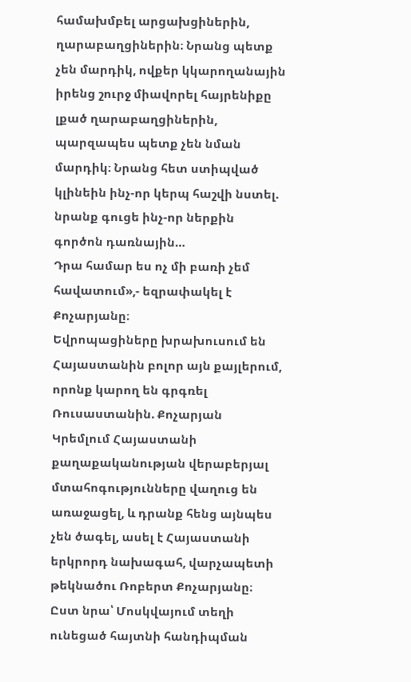համախմբել արցախցիներին, ղարաբաղցիներին։ Նրանց պետք չեն մարդիկ, ովքեր կկարողանային իրենց շուրջ միավորել հայրենիքը լքած ղարաբաղցիներին, պարզապես պետք չեն նման մարդիկ։ Նրանց հետ ստիպված կլինեին ինչ-որ կերպ հաշվի նստել. նրանք գուցե ինչ-որ ներքին գործոն դառնային…
Դրա համար ես ոչ մի բառի չեմ հավատում»,- եզրափակել է Քոչարյանը։
Եվրոպացիները խրախուսում են Հայաստանին բոլոր այն քայլերում, որոնք կարող են գրգռել Ռուսաստանին. Քոչարյան
Կրեմլում Հայաստանի քաղաքականության վերաբերյալ մտահոգությունները վաղուց են առաջացել, և դրանք հենց այնպես չեն ծագել, ասել է Հայաստանի երկրորդ նախագահ, վարչապետի թեկնածու Ռոբերտ Քոչարյանը։
Ըստ նրա՝ Մոսկվայում տեղի ունեցած հայտնի հանդիպման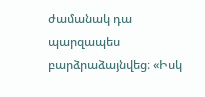ժամանակ դա պարզապես բարձրաձայնվեց։ «Իսկ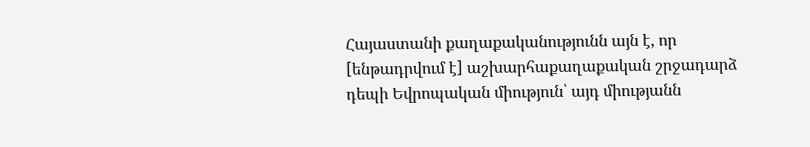Հայաստանի քաղաքականությունն այն է, որ [ենթադրվում է] աշխարհաքաղաքական շրջադարձ դեպի Եվրոպական միություն՝ այդ միությանն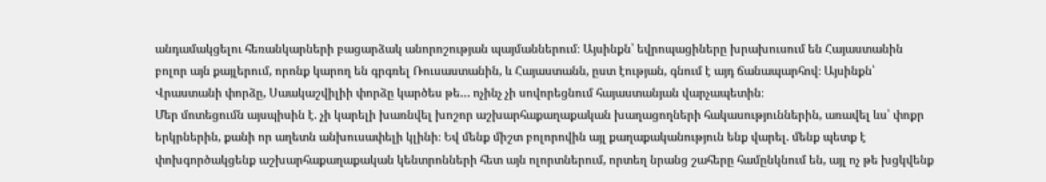անդամակցելու հեռանկարների բացարձակ անորոշության պայմաններում։ Այսինքն՝ եվրոպացիները խրախուսում են Հայաստանին բոլոր այն քայլերում, որոնք կարող են գրգռել Ռուսաստանին, և Հայաստանն, ըստ էության, գնում է այդ ճանապարհով։ Այսինքն՝ Վրաստանի փորձը, Սաակաշվիլիի փորձը կարծես թե… ոչինչ չի սովորեցնում հայաստանյան վարչապետին։
Մեր մոտեցումն այսպիսին է. չի կարելի խառնվել խոշոր աշխարհաքաղաքական խաղացողների հակասություններին, առավել ևս՝ փոքր երկրներին, քանի որ աղետն անխուսափելի կլինի։ Եվ մենք միշտ բոլորովին այլ քաղաքականություն ենք վարել. մենք պետք է փոխգործակցենք աշխարհաքաղաքական կենտրոնների հետ այն ոլորտներում, որտեղ նրանց շահերը համընկնում են, այլ ոչ թե խցկվենք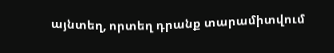այնտեղ, որտեղ դրանք տարամիտվում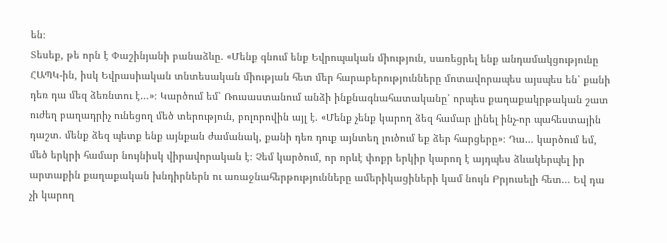են։
Տեսեք, թե որն է Փաշինյանի բանաձևը. «Մենք գնում ենք Եվրոպական միություն, սառեցրել ենք անդամակցությունը ՀԱՊԿ-ին, իսկ Եվրասիական տնտեսական միության հետ մեր հարաբերությունները մոտավորապես այսպես են՝ քանի դեռ դա մեզ ձեռնտու է…»։ Կարծում եմ՝ Ռուսաստանում անձի ինքնագնահատականը՝ որպես քաղաքակրթական շատ ուժեղ բաղադրիչ ունեցող մեծ տերություն, բոլորովին այլ է. «Մենք չենք կարող ձեզ համար լինել ինչ-որ պահեստային դաշտ. մենք ձեզ պետք ենք այնքան ժամանակ, քանի դեռ դուք այնտեղ լուծում եք ձեր հարցերը»։ Դա… կարծում եմ, մեծ երկրի համար նույնիսկ վիրավորական է։ Չեմ կարծում, որ որևէ փոքր երկիր կարող է այդպես ձևակերպել իր արտաքին քաղաքական խնդիրներն ու առաջնահերթությունները ամերիկացիների կամ նույն Բրյուսելի հետ… Եվ դա չի կարող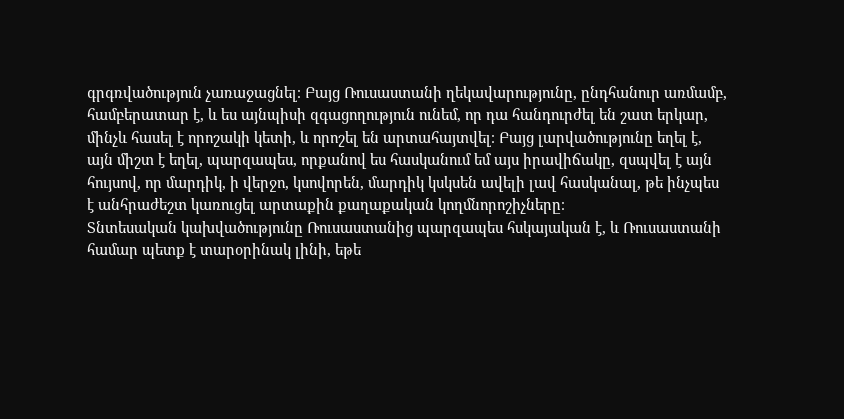գրգռվածություն չառաջացնել։ Բայց Ռուսաստանի ղեկավարությունը, ընդհանուր առմամբ, համբերատար է, և ես այնպիսի զգացողություն ունեմ, որ դա հանդուրժել են շատ երկար, մինչև հասել է որոշակի կետի, և որոշել են արտահայտվել։ Բայց լարվածությունը եղել է, այն միշտ է եղել, պարզապես, որքանով ես հասկանում եմ այս իրավիճակը, զսպվել է այն հույսով, որ մարդիկ, ի վերջո, կսովորեն, մարդիկ կսկսեն ավելի լավ հասկանալ, թե ինչպես է անհրաժեշտ կառուցել արտաքին քաղաքական կողմնորոշիչները։
Տնտեսական կախվածությունը Ռուսաստանից պարզապես հսկայական է, և Ռուսաստանի համար պետք է տարօրինակ լինի, եթե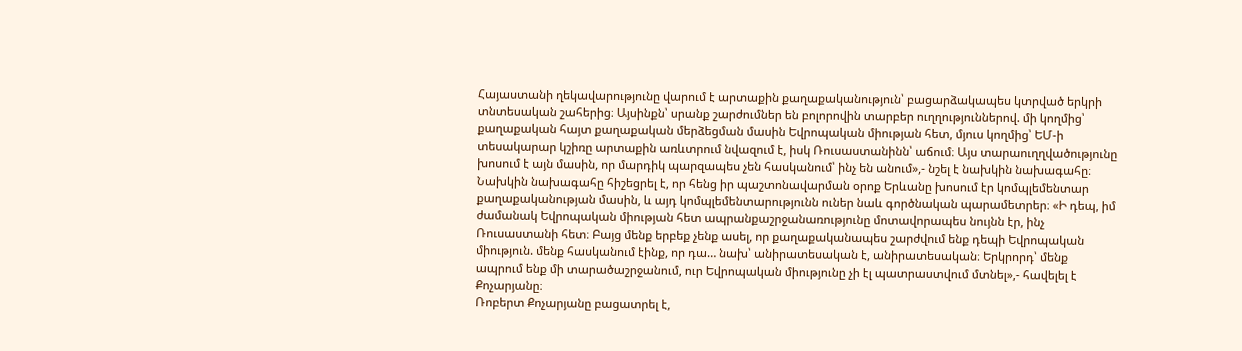Հայաստանի ղեկավարությունը վարում է արտաքին քաղաքականություն՝ բացարձակապես կտրված երկրի տնտեսական շահերից։ Այսինքն՝ սրանք շարժումներ են բոլորովին տարբեր ուղղություններով. մի կողմից՝ քաղաքական հայտ քաղաքական մերձեցման մասին Եվրոպական միության հետ, մյուս կողմից՝ ԵՄ-ի տեսակարար կշիռը արտաքին առևտրում նվազում է, իսկ Ռուսաստանինն՝ աճում։ Այս տարաուղղվածությունը խոսում է այն մասին, որ մարդիկ պարզապես չեն հասկանում՝ ինչ են անում»,- նշել է նախկին նախագահը։
Նախկին նախագահը հիշեցրել է, որ հենց իր պաշտոնավարման օրոք Երևանը խոսում էր կոմպլեմենտար քաղաքականության մասին, և այդ կոմպլեմենտարությունն ուներ նաև գործնական պարամետրեր։ «Ի դեպ, իմ ժամանակ Եվրոպական միության հետ ապրանքաշրջանառությունը մոտավորապես նույնն էր, ինչ Ռուսաստանի հետ։ Բայց մենք երբեք չենք ասել, որ քաղաքականապես շարժվում ենք դեպի Եվրոպական միություն. մենք հասկանում էինք, որ դա… նախ՝ անիրատեսական է, անիրատեսական։ Երկրորդ՝ մենք ապրում ենք մի տարածաշրջանում, ուր Եվրոպական միությունը չի էլ պատրաստվում մտնել»,- հավելել է Քոչարյանը։
Ռոբերտ Քոչարյանը բացատրել է,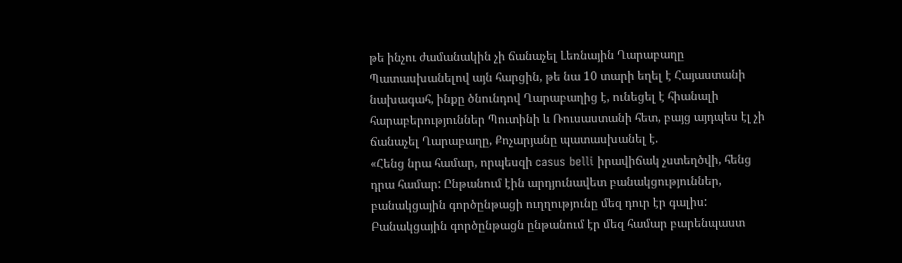թե ինչու ժամանակին չի ճանաչել Լեռնային Ղարաբաղը
Պատասխանելով այն հարցին, թե նա 10 տարի եղել է Հայաստանի նախագահ, ինքը ծնունդով Ղարաբաղից է, ունեցել է հիանալի հարաբերություններ Պուտինի և Ռուսաստանի հետ, բայց այդպես էլ չի ճանաչել Ղարաբաղը, Քոչարյանը պատասխանել է.
«Հենց նրա համար, որպեսզի casus belli իրավիճակ չստեղծվի, հենց դրա համար: Ընթանում էին արդյունավետ բանակցություններ, բանակցային գործընթացի ուղղությունը մեզ դուր էր գալիս: Բանակցային գործընթացն ընթանում էր մեզ համար բարենպաստ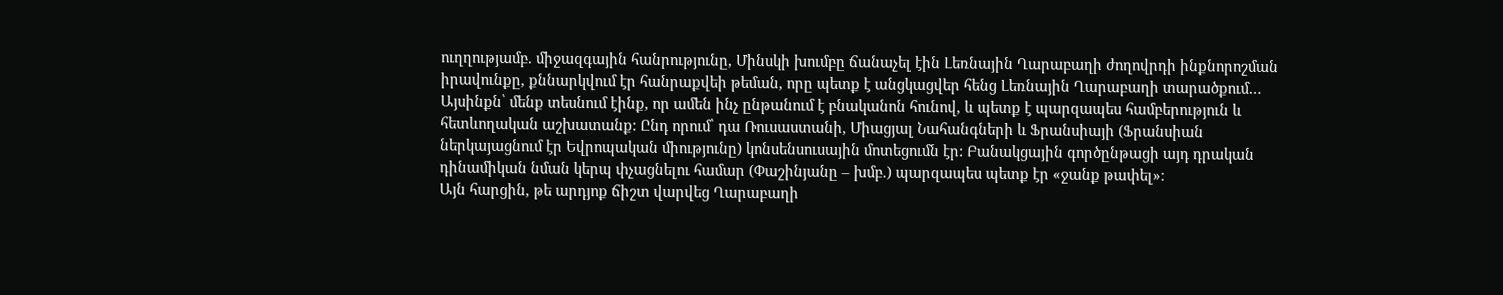ուղղությամբ. միջազգային հանրությունը, Մինսկի խումբը ճանաչել էին Լեռնային Ղարաբաղի ժողովրդի ինքնորոշման իրավունքը, քննարկվում էր հանրաքվեի թեման, որը պետք է անցկացվեր հենց Լեռնային Ղարաբաղի տարածքում… Այսինքն՝ մենք տեսնում էինք, որ ամեն ինչ ընթանում է բնականոն հունով, և պետք է պարզապես համբերություն և հետևողական աշխատանք: Ընդ որում՝ դա Ռուսաստանի, Միացյալ Նահանգների և Ֆրանսիայի (Ֆրանսիան ներկայացնում էր Եվրոպական միությունը) կոնսենսուսային մոտեցումն էր: Բանակցային գործընթացի այդ դրական դինամիկան նման կերպ փչացնելու համար (Փաշինյանը – խմբ.) պարզապես պետք էր «ջանք թափել»։
Այն հարցին, թե արդյոք ճիշտ վարվեց Ղարաբաղի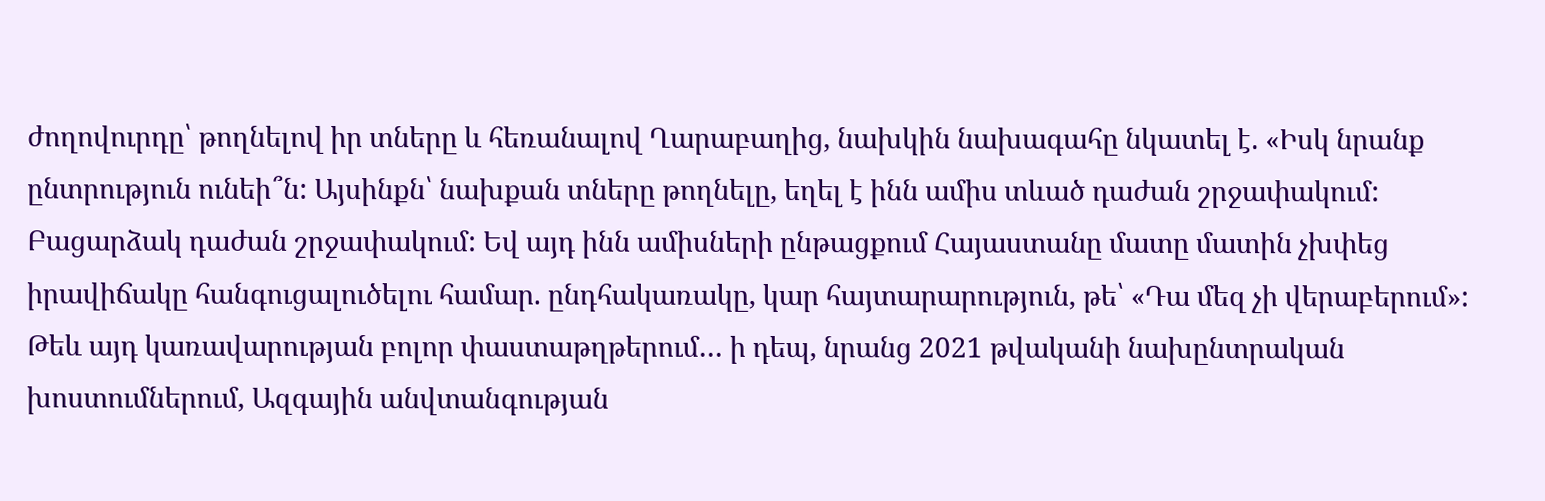ժողովուրդը՝ թողնելով իր տները և հեռանալով Ղարաբաղից, նախկին նախագահը նկատել է. «Իսկ նրանք ընտրություն ունեի՞ն: Այսինքն՝ նախքան տները թողնելը, եղել է ինն ամիս տևած դաժան շրջափակում: Բացարձակ դաժան շրջափակում: Եվ այդ ինն ամիսների ընթացքում Հայաստանը մատը մատին չխփեց իրավիճակը հանգուցալուծելու համար. ընդհակառակը, կար հայտարարություն, թե՝ «Դա մեզ չի վերաբերում»: Թեև այդ կառավարության բոլոր փաստաթղթերում… ի դեպ, նրանց 2021 թվականի նախընտրական խոստումներում, Ազգային անվտանգության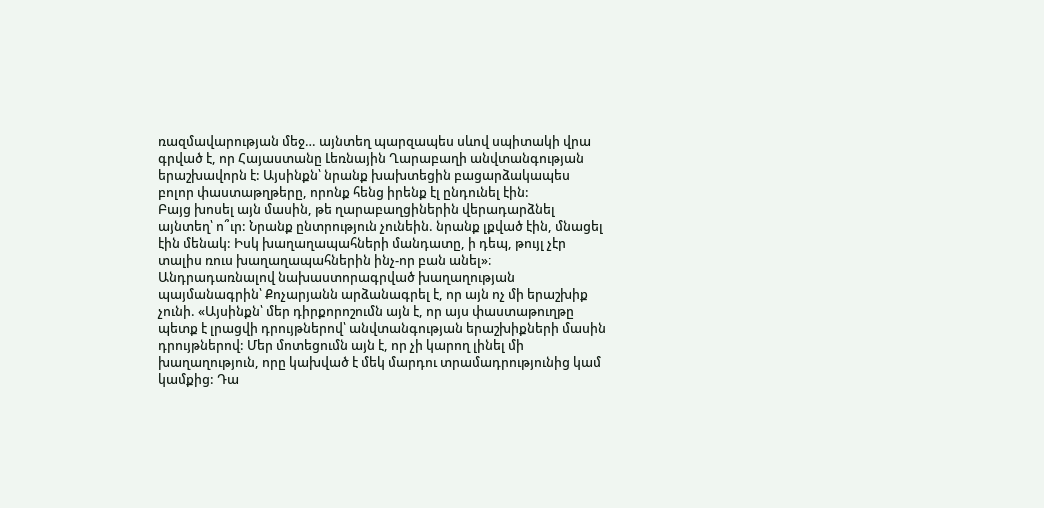ռազմավարության մեջ… այնտեղ պարզապես սևով սպիտակի վրա գրված է, որ Հայաստանը Լեռնային Ղարաբաղի անվտանգության երաշխավորն է: Այսինքն՝ նրանք խախտեցին բացարձակապես բոլոր փաստաթղթերը, որոնք հենց իրենք էլ ընդունել էին:
Բայց խոսել այն մասին, թե ղարաբաղցիներին վերադարձնել այնտեղ՝ ո՞ւր: Նրանք ընտրություն չունեին. նրանք լքված էին, մնացել էին մենակ: Իսկ խաղաղապահների մանդատը, ի դեպ, թույլ չէր տալիս ռուս խաղաղապահներին ինչ-որ բան անել»։
Անդրադառնալով նախաստորագրված խաղաղության պայմանագրին՝ Քոչարյանն արձանագրել է, որ այն ոչ մի երաշխիք չունի. «Այսինքն՝ մեր դիրքորոշումն այն է, որ այս փաստաթուղթը պետք է լրացվի դրույթներով՝ անվտանգության երաշխիքների մասին դրույթներով: Մեր մոտեցումն այն է, որ չի կարող լինել մի խաղաղություն, որը կախված է մեկ մարդու տրամադրությունից կամ կամքից: Դա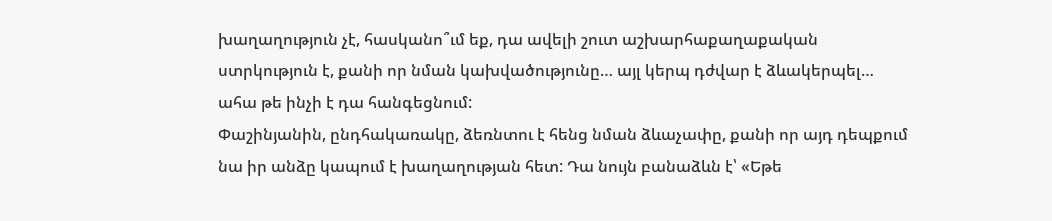խաղաղություն չէ, հասկանո՞ւմ եք, դա ավելի շուտ աշխարհաքաղաքական ստրկություն է, քանի որ նման կախվածությունը… այլ կերպ դժվար է ձևակերպել… ահա թե ինչի է դա հանգեցնում:
Փաշինյանին, ընդհակառակը, ձեռնտու է հենց նման ձևաչափը, քանի որ այդ դեպքում նա իր անձը կապում է խաղաղության հետ: Դա նույն բանաձևն է՝ «Եթե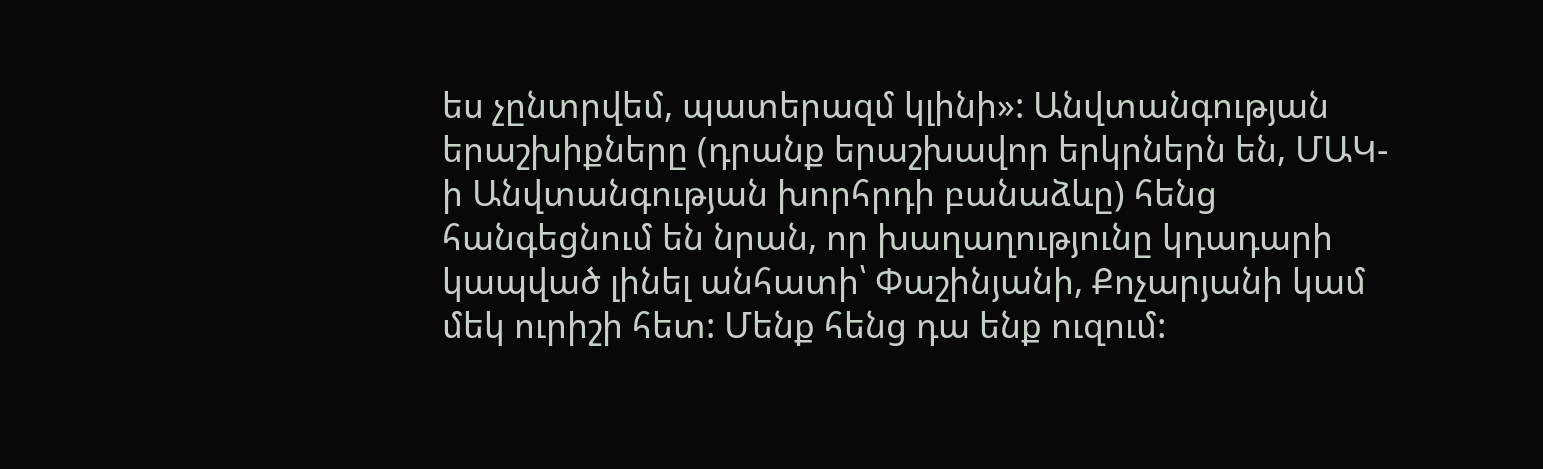ես չընտրվեմ, պատերազմ կլինի»: Անվտանգության երաշխիքները (դրանք երաշխավոր երկրներն են, ՄԱԿ-ի Անվտանգության խորհրդի բանաձևը) հենց հանգեցնում են նրան, որ խաղաղությունը կդադարի կապված լինել անհատի՝ Փաշինյանի, Քոչարյանի կամ մեկ ուրիշի հետ: Մենք հենց դա ենք ուզում: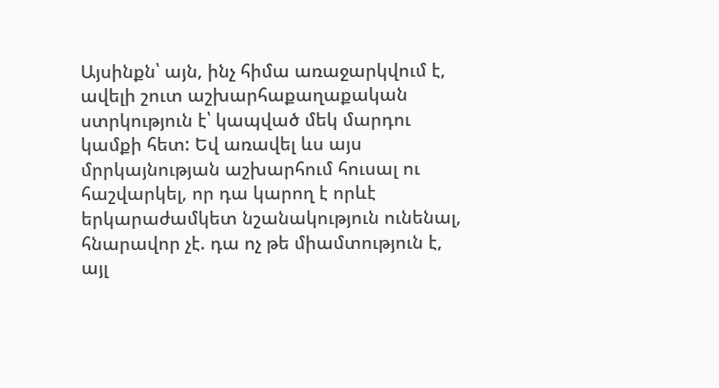Այսինքն՝ այն, ինչ հիմա առաջարկվում է, ավելի շուտ աշխարհաքաղաքական ստրկություն է՝ կապված մեկ մարդու կամքի հետ: Եվ առավել ևս այս մրրկայնության աշխարհում հուսալ ու հաշվարկել, որ դա կարող է որևէ երկարաժամկետ նշանակություն ունենալ, հնարավոր չէ. դա ոչ թե միամտություն է, այլ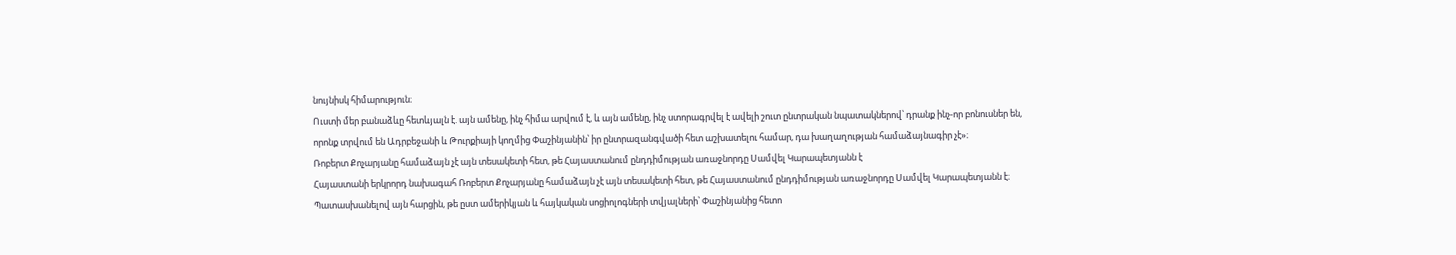նույնիսկ հիմարություն։
Ուստի մեր բանաձևը հետևյալն է. այն ամենը, ինչ հիմա արվում է, և այն ամենը, ինչ ստորագրվել է ավելի շուտ ընտրական նպատակներով՝ դրանք ինչ-որ բոնուսներ են, որոնք տրվում են Ադրբեջանի և Թուրքիայի կողմից Փաշինյանին՝ իր ընտրազանգվածի հետ աշխատելու համար, դա խաղաղության համաձայնագիր չէ»։
Ռոբերտ Քոչարյանը համաձայն չէ այն տեսակետի հետ, թե Հայաստանում ընդդիմության առաջնորդը Սամվել Կարապետյանն է
Հայաստանի երկրորդ նախագահ Ռոբերտ Քոչարյանը համաձայն չէ այն տեսակետի հետ, թե Հայաստանում ընդդիմության առաջնորդը Սամվել Կարապետյանն է։
Պատասխանելով այն հարցին, թե ըստ ամերիկյան և հայկական սոցիոլոգների տվյալների՝ Փաշինյանից հետո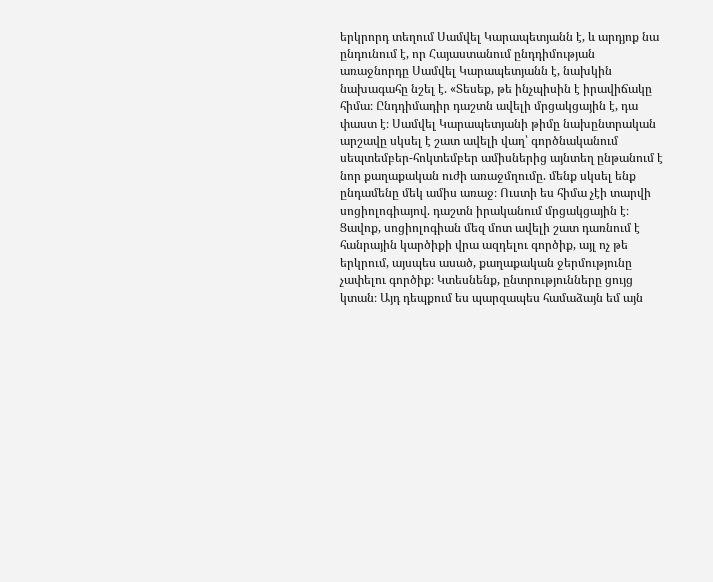երկրորդ տեղում Սամվել Կարապետյանն է, և արդյոք նա ընդունում է, որ Հայաստանում ընդդիմության առաջնորդը Սամվել Կարապետյանն է, նախկին նախագահը նշել է. «Տեսեք, թե ինչպիսին է իրավիճակը հիմա։ Ընդդիմադիր դաշտն ավելի մրցակցային է, դա փաստ է։ Սամվել Կարապետյանի թիմը նախընտրական արշավը սկսել է շատ ավելի վաղ՝ գործնականում սեպտեմբեր-հոկտեմբեր ամիսներից այնտեղ ընթանում է նոր քաղաքական ուժի առաջմղումը. մենք սկսել ենք ընդամենը մեկ ամիս առաջ։ Ուստի ես հիմա չէի տարվի սոցիոլոգիայով. դաշտն իրականում մրցակցային է։ Ցավոք, սոցիոլոգիան մեզ մոտ ավելի շատ դառնում է հանրային կարծիքի վրա ազդելու գործիք, այլ ոչ թե երկրում, այսպես ասած, քաղաքական ջերմությունը չափելու գործիք։ Կտեսնենք, ընտրությունները ցույց կտան։ Այդ դեպքում ես պարզապես համաձայն եմ այն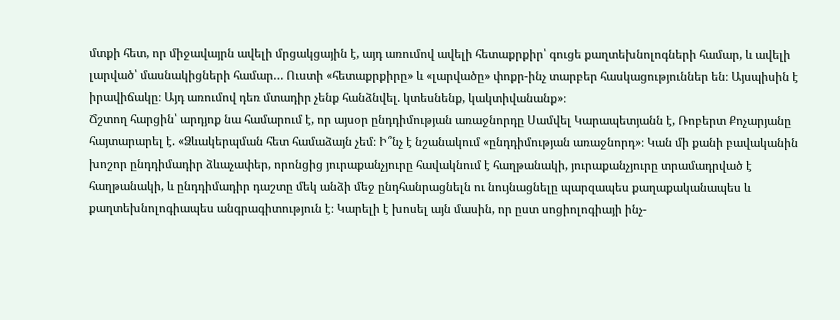մտքի հետ, որ միջավայրն ավելի մրցակցային է, այդ առումով ավելի հետաքրքիր՝ գուցե քաղտեխնոլոգների համար, և ավելի լարված՝ մասնակիցների համար… Ուստի «հետաքրքիրը» և «լարվածը» փոքր-ինչ տարբեր հասկացություններ են։ Այսպիսին է իրավիճակը։ Այդ առումով դեռ մտադիր չենք հանձնվել. կտեսնենք, կակտիվանանք»։
Ճշտող հարցին՝ արդյոք նա համարում է, որ այսօր ընդդիմության առաջնորդը Սամվել Կարապետյանն է, Ռոբերտ Քոչարյանը հայտարարել է. «Ձևակերպման հետ համաձայն չեմ։ Ի՞նչ է նշանակում «ընդդիմության առաջնորդ»։ Կան մի քանի բավականին խոշոր ընդդիմադիր ձևաչափեր, որոնցից յուրաքանչյուրը հավակնում է հաղթանակի, յուրաքանչյուրը տրամադրված է հաղթանակի, և ընդդիմադիր դաշտը մեկ անձի մեջ ընդհանրացնելն ու նույնացնելը պարզապես քաղաքականապես և քաղտեխնոլոգիապես անգրագիտություն է։ Կարելի է խոսել այն մասին, որ ըստ սոցիոլոգիայի ինչ-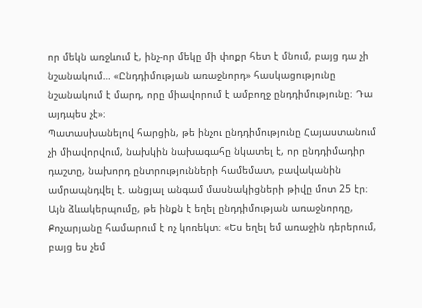որ մեկն առջևում է, ինչ-որ մեկը մի փոքր հետ է մնում, բայց դա չի նշանակում… «Ընդդիմության առաջնորդ» հասկացությունը նշանակում է մարդ, որը միավորում է ամբողջ ընդդիմությունը։ Դա այդպես չէ»։
Պատասխանելով հարցին, թե ինչու ընդդիմությունը Հայաստանում չի միավորվում, նախկին նախագահը նկատել է, որ ընդդիմադիր դաշտը, նախորդ ընտրությունների համեմատ, բավականին ամրապնդվել է. անցյալ անգամ մասնակիցների թիվը մոտ 25 էր։ Այն ձևակերպումը, թե ինքն է եղել ընդդիմության առաջնորդը, Քոչարյանը համարում է ոչ կոռեկտ։ «Ես եղել եմ առաջին դերերում, բայց ես չեմ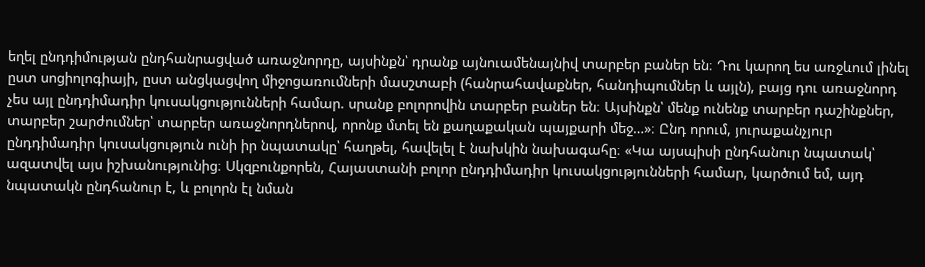եղել ընդդիմության ընդհանրացված առաջնորդը, այսինքն՝ դրանք այնուամենայնիվ տարբեր բաներ են։ Դու կարող ես առջևում լինել ըստ սոցիոլոգիայի, ըստ անցկացվող միջոցառումների մասշտաբի (հանրահավաքներ, հանդիպումներ և այլն), բայց դու առաջնորդ չես այլ ընդդիմադիր կուսակցությունների համար. սրանք բոլորովին տարբեր բաներ են։ Այսինքն՝ մենք ունենք տարբեր դաշինքներ, տարբեր շարժումներ՝ տարբեր առաջնորդներով, որոնք մտել են քաղաքական պայքարի մեջ…»։ Ընդ որում, յուրաքանչյուր ընդդիմադիր կուսակցություն ունի իր նպատակը՝ հաղթել, հավելել է նախկին նախագահը։ «Կա այսպիսի ընդհանուր նպատակ՝ ազատվել այս իշխանությունից։ Սկզբունքորեն, Հայաստանի բոլոր ընդդիմադիր կուսակցությունների համար, կարծում եմ, այդ նպատակն ընդհանուր է, և բոլորն էլ նման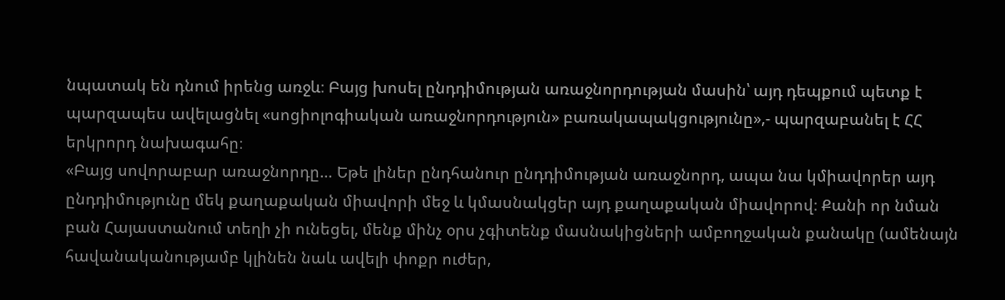նպատակ են դնում իրենց առջև։ Բայց խոսել ընդդիմության առաջնորդության մասին՝ այդ դեպքում պետք է պարզապես ավելացնել «սոցիոլոգիական առաջնորդություն» բառակապակցությունը»,- պարզաբանել է ՀՀ երկրորդ նախագահը։
«Բայց սովորաբար առաջնորդը… Եթե լիներ ընդհանուր ընդդիմության առաջնորդ, ապա նա կմիավորեր այդ ընդդիմությունը մեկ քաղաքական միավորի մեջ և կմասնակցեր այդ քաղաքական միավորով։ Քանի որ նման բան Հայաստանում տեղի չի ունեցել, մենք մինչ օրս չգիտենք մասնակիցների ամբողջական քանակը (ամենայն հավանականությամբ կլինեն նաև ավելի փոքր ուժեր,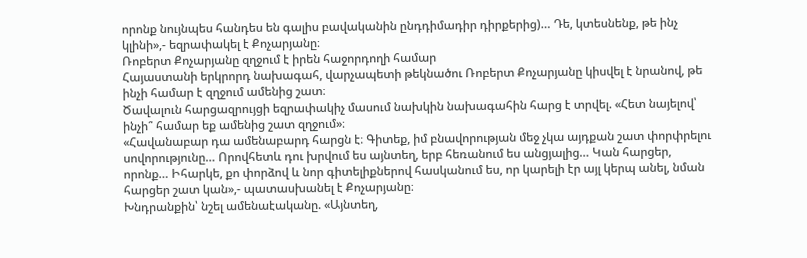որոնք նույնպես հանդես են գալիս բավականին ընդդիմադիր դիրքերից)… Դե, կտեսնենք, թե ինչ կլինի»,- եզրափակել է Քոչարյանը։
Ռոբերտ Քոչարյանը զղջում է իրեն հաջորդողի համար
Հայաստանի երկրորդ նախագահ, վարչապետի թեկնածու Ռոբերտ Քոչարյանը կիսվել է նրանով, թե ինչի համար է զղջում ամենից շատ։
Ծավալուն հարցազրույցի եզրափակիչ մասում նախկին նախագահին հարց է տրվել. «Հետ նայելով՝ ինչի՞ համար եք ամենից շատ զղջում»։
«Հավանաբար դա ամենաբարդ հարցն է։ Գիտեք, իմ բնավորության մեջ չկա այդքան շատ փորփրելու սովորությունը… Որովհետև դու խրվում ես այնտեղ, երբ հեռանում ես անցյալից… Կան հարցեր, որոնք… Իհարկե, քո փորձով և նոր գիտելիքներով հասկանում ես, որ կարելի էր այլ կերպ անել, նման հարցեր շատ կան»,- պատասխանել է Քոչարյանը։
Խնդրանքին՝ նշել ամենաէականը. «Այնտեղ,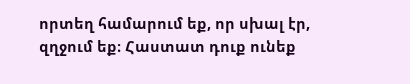որտեղ համարում եք, որ սխալ էր, զղջում եք։ Հաստատ դուք ունեք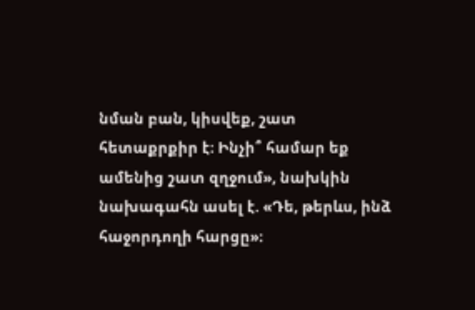նման բան, կիսվեք, շատ հետաքրքիր է։ Ինչի՞ համար եք ամենից շատ զղջում», նախկին նախագահն ասել է. «Դե, թերևս, ինձ հաջորդողի հարցը»։